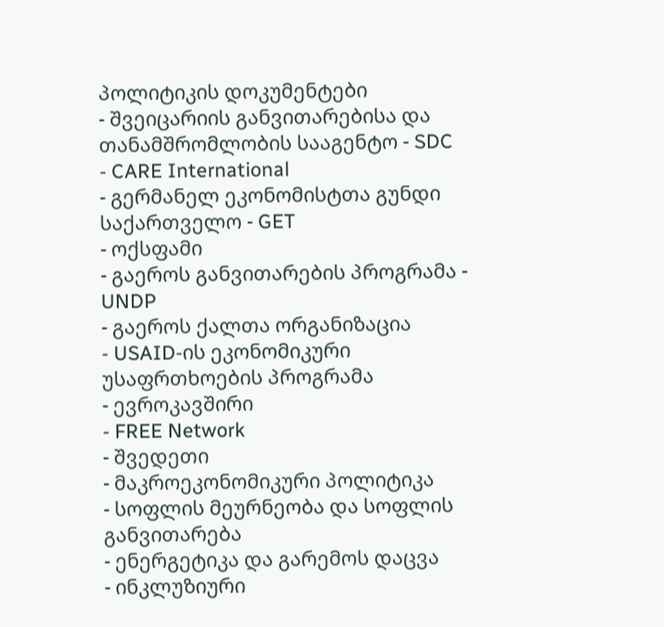პოლიტიკის დოკუმენტები
- შვეიცარიის განვითარებისა და თანამშრომლობის სააგენტო - SDC
- CARE International
- გერმანელ ეკონომისტთა გუნდი საქართველო - GET
- ოქსფამი
- გაეროს განვითარების პროგრამა - UNDP
- გაეროს ქალთა ორგანიზაცია
- USAID-ის ეკონომიკური უსაფრთხოების პროგრამა
- ევროკავშირი
- FREE Network
- შვედეთი
- მაკროეკონომიკური პოლიტიკა
- სოფლის მეურნეობა და სოფლის განვითარება
- ენერგეტიკა და გარემოს დაცვა
- ინკლუზიური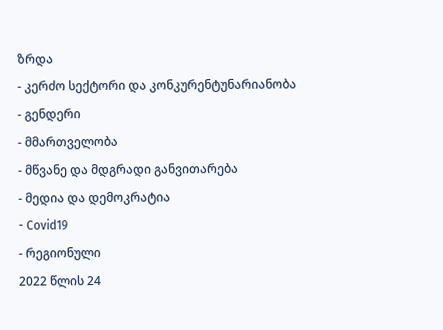ზრდა
- კერძო სექტორი და კონკურენტუნარიანობა
- გენდერი
- მმართველობა
- მწვანე და მდგრადი განვითარება
- მედია და დემოკრატია
- Covid19
- რეგიონული
2022 წლის 24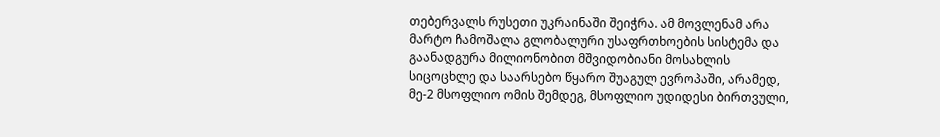თებერვალს რუსეთი უკრაინაში შეიჭრა. ამ მოვლენამ არა მარტო ჩამოშალა გლობალური უსაფრთხოების სისტემა და გაანადგურა მილიონობით მშვიდობიანი მოსახლის სიცოცხლე და საარსებო წყარო შუაგულ ევროპაში, არამედ, მე-2 მსოფლიო ომის შემდეგ, მსოფლიო უდიდესი ბირთვული,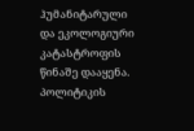ჰუმანიტარული და ეკოლოგიური კატასტროფის წინაშე დააყენა.
პოლიტიკის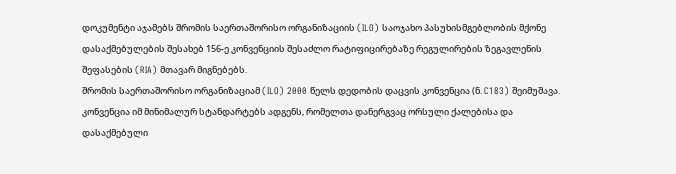დოკუმენტი აჯამებს შრომის საერთაშორისო ორგანიზაციის (ILO) საოჯახო პასუხისმგებლობის მქონე დასაქმებულების შესახებ 156-ე კონვენციის შესაძლო რატიფიცირებაზე რეგულირების ზეგავლენის შეფასების (RIA) მთავარ მიგნებებს.
შრომის საერთაშორისო ორგანიზაციამ (ILO) 2000 წელს დედობის დაცვის კონვენცია (ნ. C183) შეიმუშავა. კონვენცია იმ მინიმალურ სტანდარტებს ადგენს, რომელთა დანერგვაც ორსული ქალებისა და დასაქმებული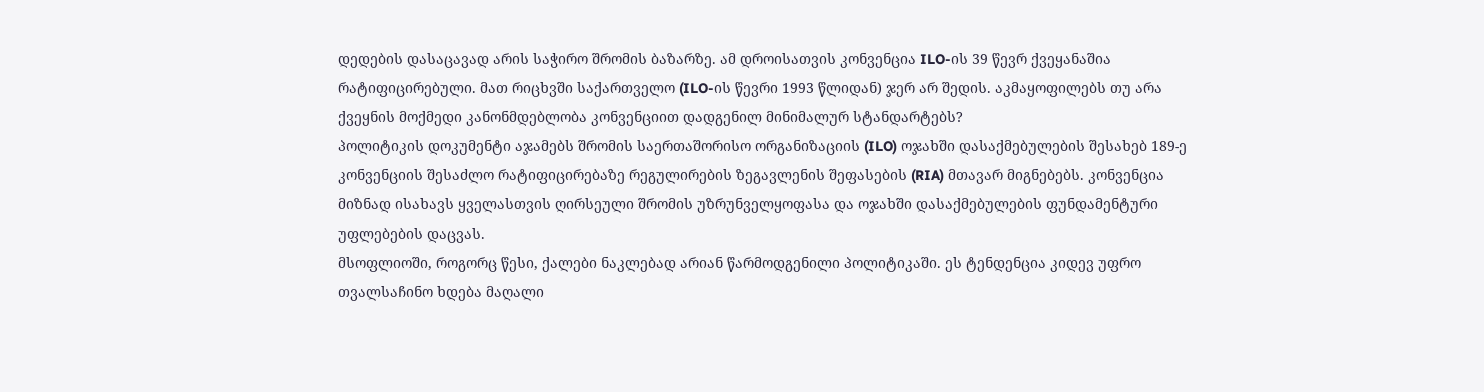დედების დასაცავად არის საჭირო შრომის ბაზარზე. ამ დროისათვის კონვენცია ILO-ის 39 წევრ ქვეყანაშია რატიფიცირებული. მათ რიცხვში საქართველო (ILO-ის წევრი 1993 წლიდან) ჯერ არ შედის. აკმაყოფილებს თუ არა ქვეყნის მოქმედი კანონმდებლობა კონვენციით დადგენილ მინიმალურ სტანდარტებს?
პოლიტიკის დოკუმენტი აჯამებს შრომის საერთაშორისო ორგანიზაციის (ILO) ოჯახში დასაქმებულების შესახებ 189-ე კონვენციის შესაძლო რატიფიცირებაზე რეგულირების ზეგავლენის შეფასების (RIA) მთავარ მიგნებებს. კონვენცია მიზნად ისახავს ყველასთვის ღირსეული შრომის უზრუნველყოფასა და ოჯახში დასაქმებულების ფუნდამენტური უფლებების დაცვას.
მსოფლიოში, როგორც წესი, ქალები ნაკლებად არიან წარმოდგენილი პოლიტიკაში. ეს ტენდენცია კიდევ უფრო თვალსაჩინო ხდება მაღალი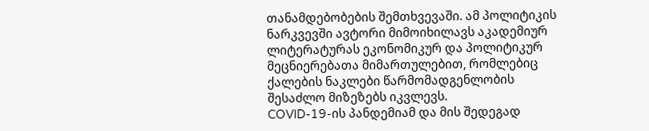თანამდებობების შემთხვევაში. ამ პოლიტიკის ნარკვევში ავტორი მიმოიხილავს აკადემიურ ლიტერატურას ეკონომიკურ და პოლიტიკურ მეცნიერებათა მიმართულებით, რომლებიც ქალების ნაკლები წარმომადგენლობის შესაძლო მიზეზებს იკვლევს.
COVID-19-ის პანდემიამ და მის შედეგად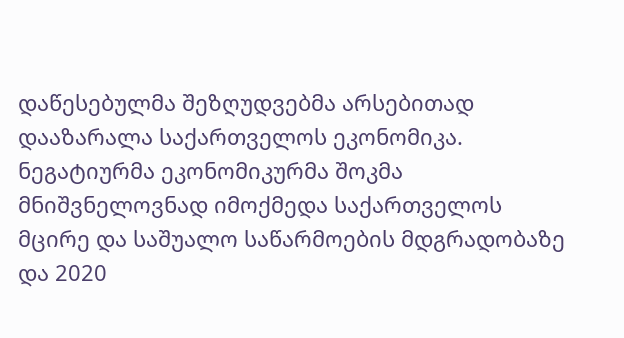დაწესებულმა შეზღუდვებმა არსებითად დააზარალა საქართველოს ეკონომიკა. ნეგატიურმა ეკონომიკურმა შოკმა მნიშვნელოვნად იმოქმედა საქართველოს მცირე და საშუალო საწარმოების მდგრადობაზე და 2020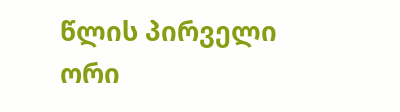წლის პირველი ორი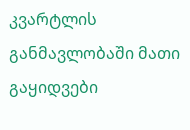კვარტლის განმავლობაში მათი გაყიდვები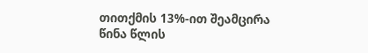თითქმის 13%-ით შეამცირა წინა წლის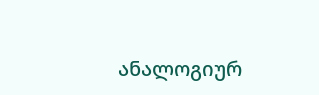ანალოგიურ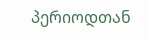პერიოდთან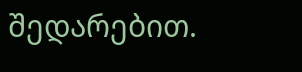შედარებით.